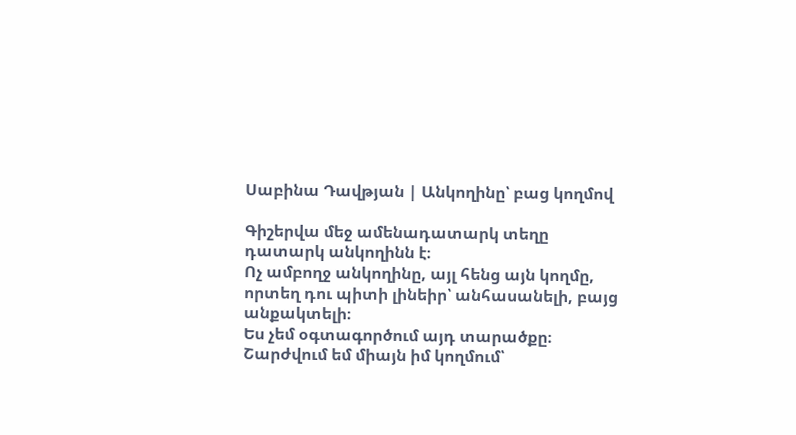Սաբինա Դավթյան | Անկողինը՝ բաց կողմով

Գիշերվա մեջ ամենադատարկ տեղը դատարկ անկողինն է։
Ոչ ամբողջ անկողինը, այլ հենց այն կողմը,
որտեղ դու պիտի լինեիր՝ անհասանելի, բայց անքակտելի։
Ես չեմ օգտագործում այդ տարածքը։
Շարժվում եմ միայն իմ կողմում՝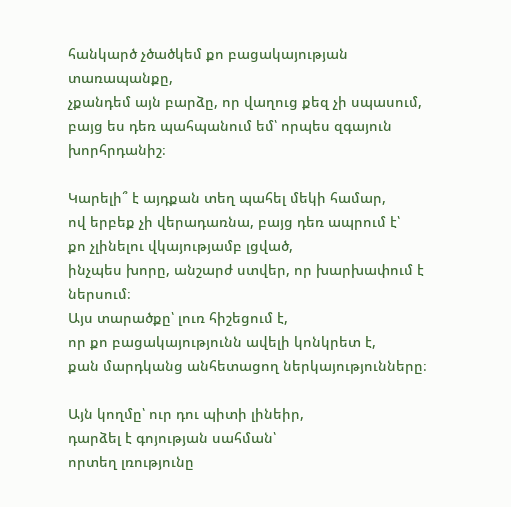հանկարծ չծածկեմ քո բացակայության տառապանքը,
չքանդեմ այն բարձը, որ վաղուց քեզ չի սպասում,
բայց ես դեռ պահպանում եմ՝ որպես զգայուն խորհրդանիշ։

Կարելի՞ է այդքան տեղ պահել մեկի համար,
ով երբեք չի վերադառնա, բայց դեռ ապրում է՝
քո չլինելու վկայությամբ լցված,
ինչպես խորը, անշարժ ստվեր, որ խարխափում է ներսում։
Այս տարածքը՝ լուռ հիշեցում է,
որ քո բացակայությունն ավելի կոնկրետ է,
քան մարդկանց անհետացող ներկայությունները։

Այն կողմը՝ ուր դու պիտի լինեիր,
դարձել է գոյության սահման՝
որտեղ լռությունը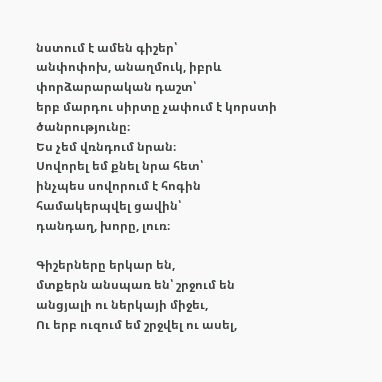նստում է ամեն գիշեր՝
անփոփոխ, անաղմուկ, իբրև փորձարարական դաշտ՝
երբ մարդու սիրտը չափում է կորստի ծանրությունը։
Ես չեմ վռնդում նրան։
Սովորել եմ քնել նրա հետ՝
ինչպես սովորում է հոգին համակերպվել ցավին՝
դանդաղ, խորը, լուռ։

Գիշերները երկար են,
մտքերն անսպառ են՝ շրջում են անցյալի ու ներկայի միջեւ,
Ու երբ ուզում եմ շրջվել ու ասել,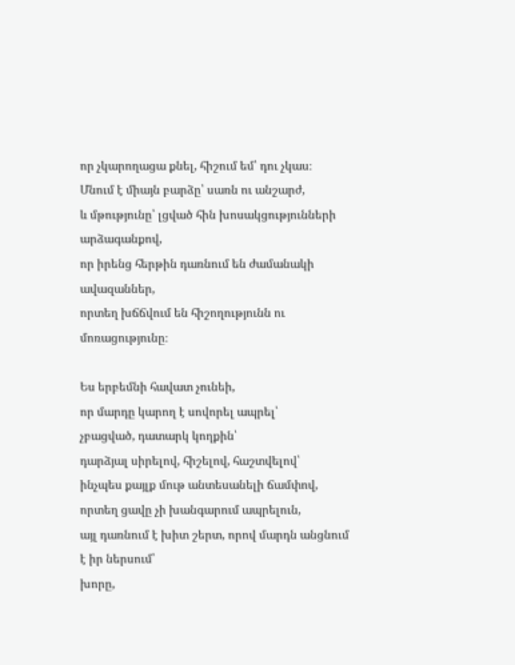որ չկարողացա քնել, հիշում եմ՝ դու չկաս։
Մնում է միայն բարձը՝ սառն ու անշարժ,
և մթությունը՝ լցված հին խոսակցությունների արձագանքով,
որ իրենց հերթին դառնում են ժամանակի ավազաններ,
որտեղ խճճվում են հիշողությունն ու մոռացությունը։

Ես երբեմնի հավատ չունեի,
որ մարդը կարող է սովորել ապրել՝
չբացված, դատարկ կողքին՝
դարձյալ սիրելով, հիշելով, հաշտվելով՝
ինչպես քայլք մութ անտեսանելի ճամփով,
որտեղ ցավը չի խանգարում ապրելուն,
այլ դառնում է խիտ շերտ, որով մարդն անցնում է իր ներսում՝
խորը,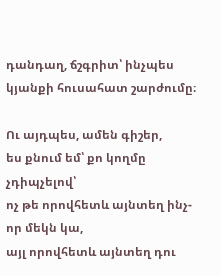դանդաղ, ճշգրիտ՝ ինչպես կյանքի հուսահատ շարժումը։

Ու այդպես, ամեն գիշեր,
ես քնում եմ՝ քո կողմը չդիպչելով՝
ոչ թե որովհետև այնտեղ ինչ-որ մեկն կա,
այլ որովհետև այնտեղ դու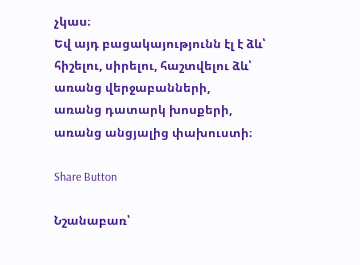չկաս։
Եվ այդ բացակայությունն էլ է ձև՝
հիշելու, սիրելու, հաշտվելու ձև՝
առանց վերջաբանների,
առանց դատարկ խոսքերի,
առանց անցյալից փախուստի։

Share Button

Նշանաբառ՝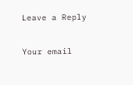Leave a Reply

Your email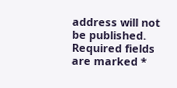address will not be published. Required fields are marked *